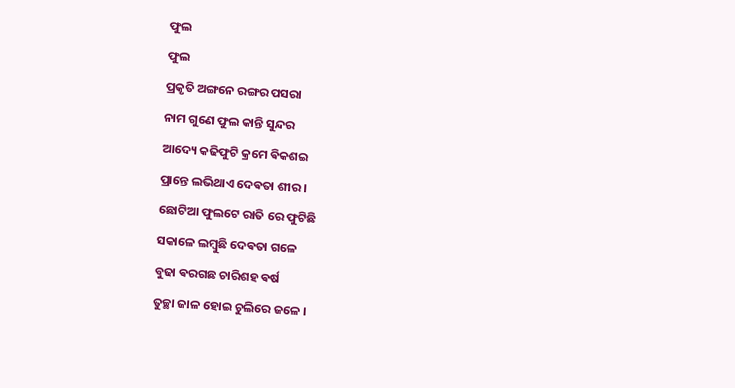ଫୁଲ
ଫୁଲ
ପ୍ରକୃତି ଅଙ୍ଗନେ ରଙ୍ଗର ପସରା
ନାମ ଗୁଣେ ଫୁଲ କାନ୍ତି ସୁନ୍ଦର
ଆଦ୍ୟେ କଢିଫୁଟି କ୍ରମେ ଵିକଶଇ
ପ୍ରାନ୍ତେ ଲଭିଥାଏ ଦେଵତା ଶୀର ।
ଛୋଟିଆ ଫୁଲଟେ ରାତି ରେ ଫୁଟିଛି
ସକାଳେ ଲମ୍ବୁଛି ଦେଵତା ଗଳେ
ବୁଢା ଵରଗଛ ଚାରିଶହ ଵର୍ଷ
ତୁଚ୍ଛା ଜାଳ ହୋଇ ଚୁଲିରେ ଜଳେ ।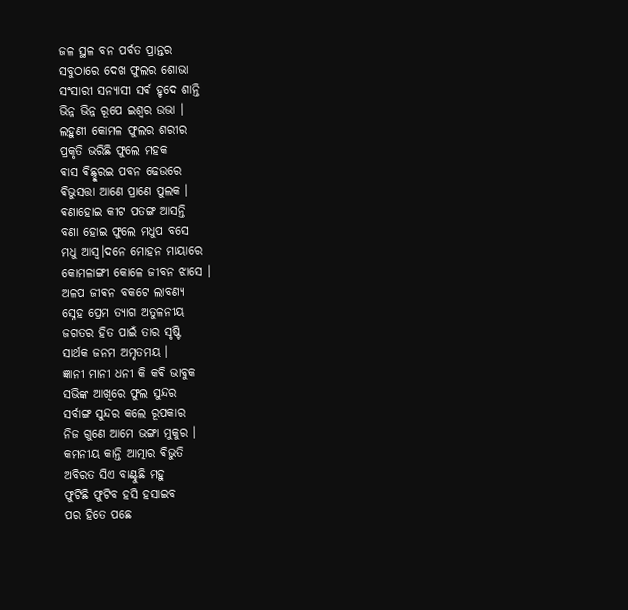ଜଳ ସ୍ଥଳ ବନ ପର୍ବତ ପ୍ରାନ୍ତର
ସବୁଠାରେ ଦେଖ ଫୁଲର ଶୋଭା
ସଂସାରୀ ସନ୍ଯାସୀ ସର୍ଵ ହୃଦେ ଶାନ୍ତି
ଭିନ୍ନ ଭିନ୍ନ ରୂପେ ଇଶ୍ୱର ଉଭା ।
ଲହୁଣୀ କୋମଳ ଫୁଲର ଶରୀର
ପ୍ରକୃତି ଭରିଛି ଫୁଲେ ମହକ
ଵାସ ଵିଛ୍ଛୁରଇ ପବନ ଢେଉରେ
ଵିଭୁସତ୍ତା ଆଣେ ପ୍ରାଣେ ପୁଲକ ।
ଵଣାହୋଇ କୀଟ ପତଙ୍ଗ ଆସନ୍ତି
ବଣା ହୋଇ ଫୁଲେ ମଧୁପ ବସେ
ମଧୁ ଆସ୍ୱ।ଦନେ ମୋହନ ମାୟାରେ
କୋମଳାଙ୍ଗୀ କୋଳେ ଜୀବନ ଝାସେ ।
ଅଳପ ଜୀଵନ ବକଟେ ଲାବଣ୍ୟ
ସ୍ନେହ ପ୍ରେମ ତ୍ୟାଗ ଅତୁଳନୀୟ
ଜଗତର ହିତ ପାଇଁ ତାର ସୃଷ୍ଟି
ସାର୍ଥକ ଜନମ ଅମୃତମୟ ।
ଜ୍ଞାନୀ ମାନୀ ଧନୀ କି କଵି ଭାବୁକ
ସଭିଙ୍କ ଆଖିରେ ଫୁଲ ସୁନ୍ଦର
ସର୍ବାଙ୍ଗ ସୁନ୍ଦର କଲେ ରୂପକାର
ନିଜ ଗୁଣେ ଆମେ ଭଙ୍ଗା ମୁକୁର ।
କମନୀୟ କାନ୍ତି ଆତ୍ମାର ଵିଭୁତି
ଅବିରତ ସିଏ ବାଣ୍ଟୁଛି ମହୁ
ଫୁଟିଛି ଫୁଟିବ ହସି ହସାଇବ
ପର ହିତେ ପଛେ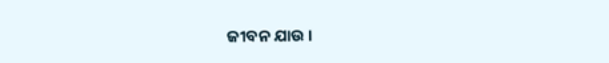ଜୀବନ ଯାଉ ।